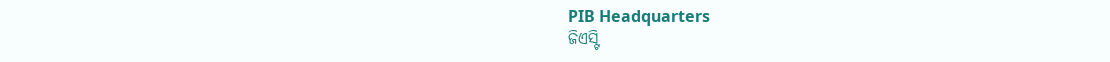PIB Headquarters
ଜିଏସ୍ଟି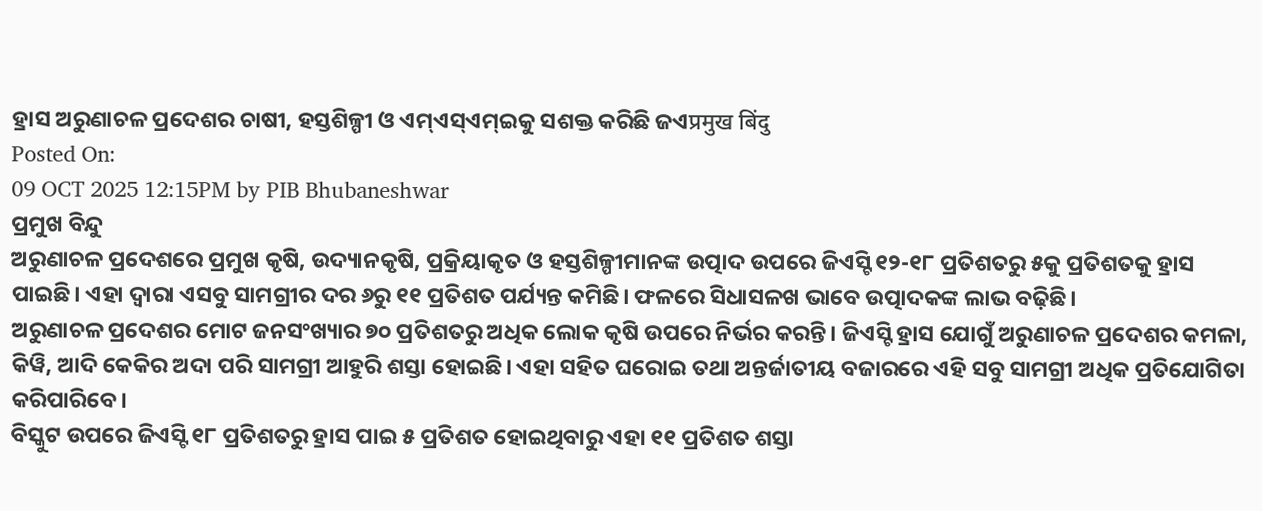ହ୍ରାସ ଅରୁଣାଚଳ ପ୍ରଦେଶର ଚାଷୀ, ହସ୍ତଶିଳ୍ପୀ ଓ ଏମ୍ଏସ୍ଏମ୍ଇକୁ ସଶକ୍ତ କରିଛି ଜଏप्रमुख बिंदु
Posted On:
09 OCT 2025 12:15PM by PIB Bhubaneshwar
ପ୍ରମୁଖ ବିନ୍ଦୁ
ଅରୁଣାଚଳ ପ୍ରଦେଶରେ ପ୍ରମୁଖ କୃଷି, ଉଦ୍ୟାନକୃଷି, ପ୍ରକ୍ରିୟାକୃତ ଓ ହସ୍ତଶିଳ୍ପୀମାନଙ୍କ ଉତ୍ପାଦ ଉପରେ ଜିଏସ୍ଟି ୧୨-୧୮ ପ୍ରତିଶତରୁ ୫କୁ ପ୍ରତିଶତକୁ ହ୍ରାସ ପାଇଛି। ଏହା ଦ୍ୱାରା ଏସବୁ ସାମଗ୍ରୀର ଦର ୬ରୁ ୧୧ ପ୍ରତିଶତ ପର୍ଯ୍ୟନ୍ତ କମିଛି। ଫଳରେ ସିଧାସଳଖ ଭାବେ ଉତ୍ପାଦକଙ୍କ ଲାଭ ବଢ଼ିଛି।
ଅରୁଣାଚଳ ପ୍ରଦେଶର ମୋଟ ଜନସଂଖ୍ୟାର ୭୦ ପ୍ରତିଶତରୁ ଅଧିକ ଲୋକ କୃଷି ଉପରେ ନିର୍ଭର କରନ୍ତି। ଜିଏସ୍ଟି ହ୍ରାସ ଯୋଗୁଁ ଅରୁଣାଚଳ ପ୍ରଦେଶର କମଳା, କିୱି, ଆଦି କେକିର ଅଦା ପରି ସାମଗ୍ରୀ ଆହୁରି ଶସ୍ତା ହୋଇଛି। ଏହା ସହିତ ଘରୋଇ ତଥା ଅନ୍ତର୍ଜାତୀୟ ବଜାରରେ ଏହି ସବୁ ସାମଗ୍ରୀ ଅଧିକ ପ୍ରତିଯୋଗିତା କରିପାରିବେ।
ବିସ୍କୁଟ ଉପରେ ଜିଏସ୍ଟି ୧୮ ପ୍ରତିଶତରୁ ହ୍ରାସ ପାଇ ୫ ପ୍ରତିଶତ ହୋଇଥିବାରୁ ଏହା ୧୧ ପ୍ରତିଶତ ଶସ୍ତା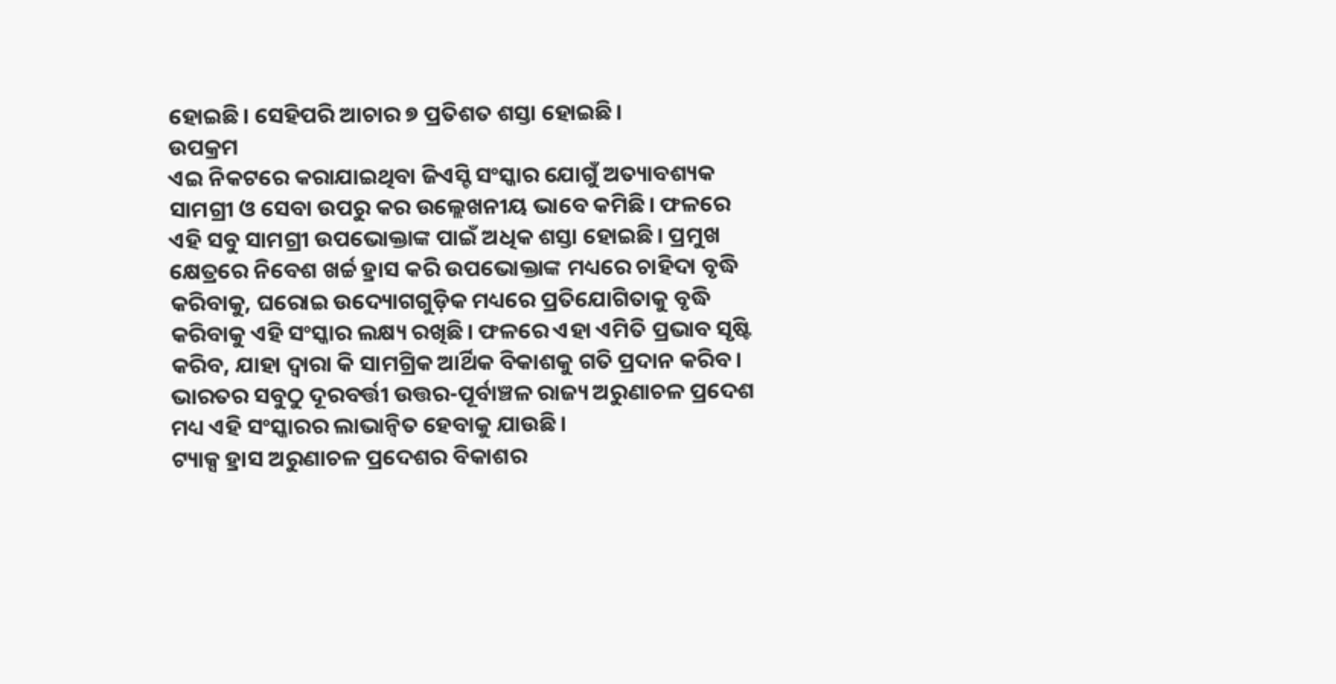ହୋଇଛି। ସେହିପରି ଆଚାର ୭ ପ୍ରତିଶତ ଶସ୍ତା ହୋଇଛି।
ଉପକ୍ରମ
ଏଇ ନିକଟରେ କରାଯାଇଥିବା ଜିଏସ୍ଟି ସଂସ୍କାର ଯୋଗୁଁ ଅତ୍ୟାବଶ୍ୟକ ସାମଗ୍ରୀ ଓ ସେବା ଉପରୁ କର ଉଲ୍ଲେଖନୀୟ ଭାବେ କମିଛି। ଫଳରେ ଏହି ସବୁ ସାମଗ୍ରୀ ଉପଭୋକ୍ତାଙ୍କ ପାଇଁ ଅଧିକ ଶସ୍ତା ହୋଇଛି। ପ୍ରମୁଖ କ୍ଷେତ୍ରରେ ନିବେଶ ଖର୍ଚ୍ଚ ହ୍ରାସ କରି ଉପଭୋକ୍ତାଙ୍କ ମଧ୍ୟରେ ଚାହିଦା ବୃଦ୍ଧି କରିବାକୁ, ଘରୋଇ ଉଦ୍ୟୋଗଗୁଡ଼ିକ ମଧ୍ୟରେ ପ୍ରତିଯୋଗିତାକୁ ବୃଦ୍ଧି କରିବାକୁ ଏହି ସଂସ୍କାର ଲକ୍ଷ୍ୟ ରଖିଛି। ଫଳରେ ଏହା ଏମିତି ପ୍ରଭାବ ସୃଷ୍ଟି କରିବ, ଯାହା ଦ୍ୱାରା କି ସାମଗ୍ରିକ ଆର୍ଥିକ ବିକାଶକୁ ଗତି ପ୍ରଦାନ କରିବ। ଭାରତର ସବୁଠୁ ଦୂରବର୍ତ୍ତୀ ଉତ୍ତର-ପୂର୍ବାଞ୍ଚଳ ରାଜ୍ୟ ଅରୁଣାଚଳ ପ୍ରଦେଶ ମଧ୍ୟ ଏହି ସଂସ୍କାରର ଲାଭାନ୍ୱିତ ହେବାକୁ ଯାଉଛି।
ଟ୍ୟାକ୍ସ ହ୍ରାସ ଅରୁଣାଚଳ ପ୍ରଦେଶର ବିକାଶର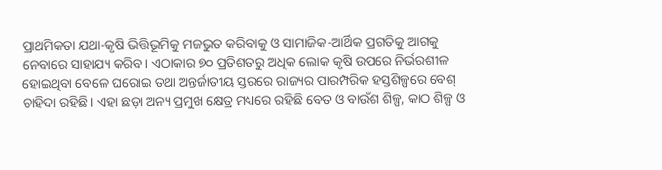ପ୍ରାଥମିକତା ଯଥା-କୃଷି ଭିତ୍ତିଭୂମିକୁ ମଜଭୁତ କରିବାକୁ ଓ ସାମାଜିକ-ଆର୍ଥିକ ପ୍ରଗତିକୁ ଆଗକୁ ନେବାରେ ସାହାଯ୍ୟ କରିବ। ଏଠାକାର ୭୦ ପ୍ରତିଶତରୁ ଅଧିକ ଲୋକ କୃଷି ଉପରେ ନିର୍ଭରଶୀଳ ହୋଇଥିବା ବେଳେ ଘରୋଇ ତଥା ଅନ୍ତର୍ଜାତୀୟ ସ୍ତରରେ ରାଜ୍ୟର ପାରମ୍ପରିକ ହସ୍ତଶିଳ୍ପରେ ବେଶ୍ ଚାହିଦା ରହିଛି। ଏହା ଛଡ଼ା ଅନ୍ୟ ପ୍ରମୁଖ କ୍ଷେତ୍ର ମଧ୍ୟରେ ରହିଛି ବେତ ଓ ବାଉଁଶ ଶିଳ୍ପ, କାଠ ଶିଳ୍ପ ଓ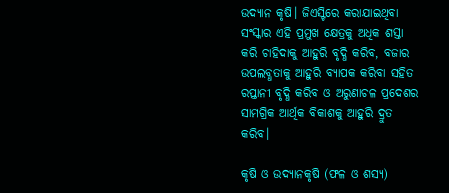ଉଦ୍ୟାନ କୃଷି। ଜିଏସ୍ଟିରେ କରାଯାଇଥିବା ସଂସ୍କାର ଏହି ପ୍ରମୁଖ କ୍ଷେତ୍ରକୁ ଅଧିକ ଶସ୍ତା କରି ଚାହିଦାକୁ ଆହୁରି ବୃଦ୍ଧି କରିବ, ବଜାର ଉପଲବ୍ଧତାକୁ ଆହୁରି ବ୍ୟାପକ କରିବା ସହିତ ରପ୍ତାନୀ ବୃଦ୍ଧି କରିବ ଓ ଅରୁଣାଚଳ ପ୍ରଦେଶର ସାମଗ୍ରିକ ଆର୍ଥିକ ବିକାଶକୁ ଆହୁରି ଦ୍ରୁତ କରିବ।

କୃଷି ଓ ଉଦ୍ୟାନକୃଷି (ଫଳ ଓ ଶସ୍ୟ)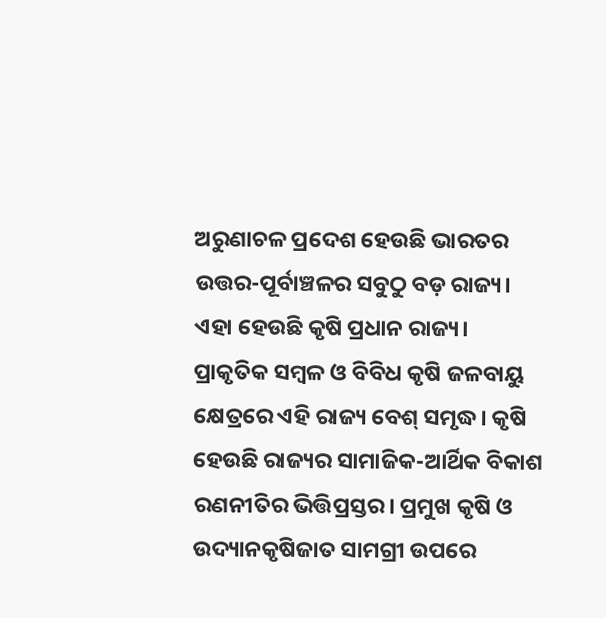ଅରୁଣାଚଳ ପ୍ରଦେଶ ହେଉଛି ଭାରତର ଉତ୍ତର-ପୂର୍ବାଞ୍ଚଳର ସବୁଠୁ ବଡ଼ ରାଜ୍ୟ। ଏହା ହେଉଛି କୃଷି ପ୍ରଧାନ ରାଜ୍ୟ। ପ୍ରାକୃତିକ ସମ୍ବଳ ଓ ବିବିଧ କୃଷି ଜଳବାୟୁ କ୍ଷେତ୍ରରେ ଏହି ରାଜ୍ୟ ବେଶ୍ ସମୃଦ୍ଧ। କୃଷି ହେଉଛି ରାଜ୍ୟର ସାମାଜିକ-ଆର୍ଥିକ ବିକାଶ ରଣନୀତିର ଭିତ୍ତିପ୍ରସ୍ତର। ପ୍ରମୁଖ କୃଷି ଓ ଉଦ୍ୟାନକୃଷିଜାତ ସାମଗ୍ରୀ ଉପରେ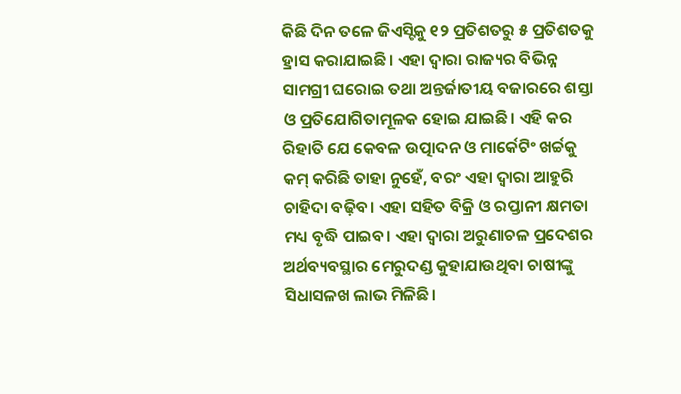କିଛି ଦିନ ତଳେ ଜିଏସ୍ଟିକୁ ୧୨ ପ୍ରତିଶତରୁ ୫ ପ୍ରତିଶତକୁ ହ୍ରାସ କରାଯାଇଛି। ଏହା ଦ୍ୱାରା ରାଜ୍ୟର ବିଭିନ୍ନ ସାମଗ୍ରୀ ଘରୋଇ ତଥା ଅନ୍ତର୍ଜାତୀୟ ବଜାରରେ ଶସ୍ତା ଓ ପ୍ରତିଯୋଗିତାମୂଳକ ହୋଇ ଯାଇଛି। ଏହି କର ରିହାତି ଯେ କେବଳ ଉତ୍ପାଦନ ଓ ମାର୍କେଟିଂ ଖର୍ଚ୍ଚକୁ କମ୍ କରିଛି ତାହା ନୁହେଁ, ବରଂ ଏହା ଦ୍ୱାରା ଆହୁରି ଚାହିଦା ବଢ଼ିବ। ଏହା ସହିତ ବିକ୍ରି ଓ ରପ୍ତାନୀ କ୍ଷମତା ମଧ୍ୟ ବୃଦ୍ଧି ପାଇବ। ଏହା ଦ୍ୱାରା ଅରୁଣାଚଳ ପ୍ରଦେଶର ଅର୍ଥବ୍ୟବସ୍ଥାର ମେରୁଦଣ୍ଡ କୁହାଯାଉଥିବା ଚାଷୀଙ୍କୁ ସିଧାସଳଖ ଲାଭ ମିଳିଛି।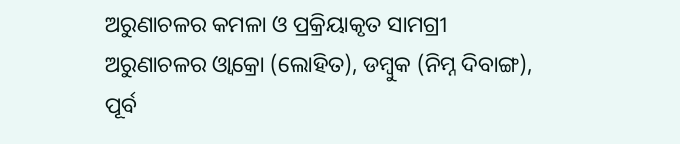ଅରୁଣାଚଳର କମଳା ଓ ପ୍ରକ୍ରିୟାକୃତ ସାମଗ୍ରୀ
ଅରୁଣାଚଳର ଓ୍ୱାକ୍ରୋ (ଲୋହିତ), ଡମ୍ୱୁକ (ନିମ୍ନ ଦିବାଙ୍ଗ), ପୂର୍ବ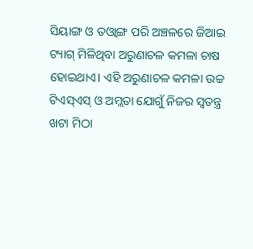ସିୟାଙ୍ଗ ଓ ତଓ୍ୱାଙ୍ଗ ପରି ଅଞ୍ଚଳରେ ଜିଆଇ ଟ୍ୟାଗ୍ ମିଳିଥିବା ଅରୁଣାଚଳ କମଳା ଚାଷ ହୋଇଥାଏ। ଏହି ଅରୁଣାଚଳ କମଳା ଉଚ୍ଚ ଟିଏସ୍ଏସ୍ ଓ ଅମ୍ଲତା ଯୋଗୁଁ ନିଜର ସ୍ୱତନ୍ତ୍ର ଖଟା ମିଠା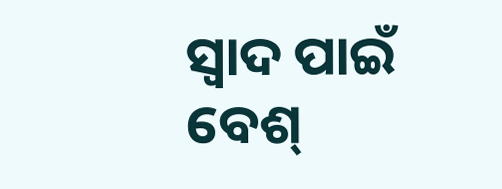ସ୍ୱାଦ ପାଇଁ ବେଶ୍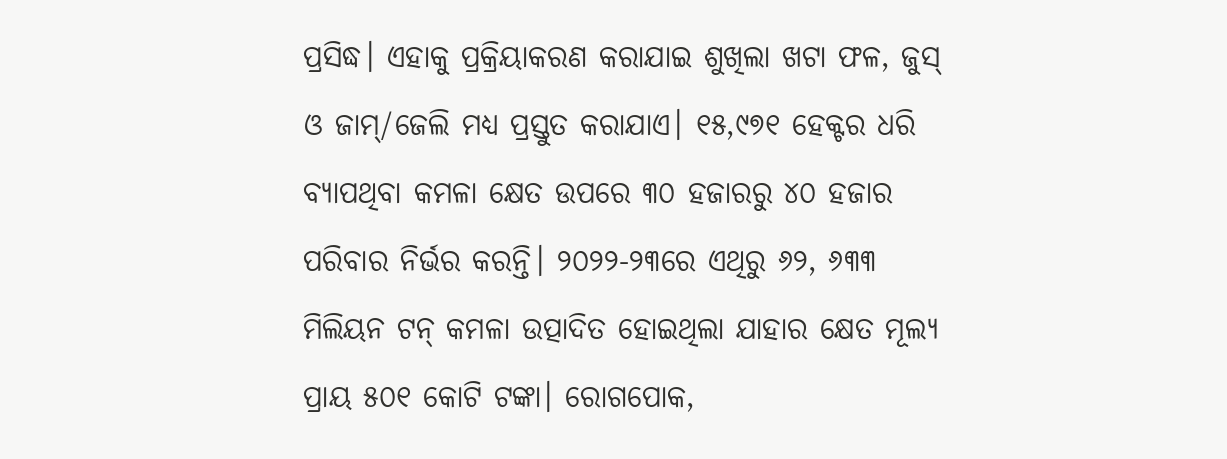ପ୍ରସିଦ୍ଧ। ଏହାକୁ ପ୍ରକ୍ରିୟାକରଣ କରାଯାଇ ଶୁଖିଲା ଖଟା ଫଳ, ଜୁସ୍ ଓ ଜାମ୍/ଜେଲି ମଧ୍ୟ ପ୍ରସ୍ତୁତ କରାଯାଏ। ୧୫,୯୭୧ ହେକ୍ଟର ଧରି ବ୍ୟାପଥିବା କମଳା କ୍ଷେତ ଉପରେ ୩୦ ହଜାରରୁ ୪୦ ହଜାର ପରିବାର ନିର୍ଭର କରନ୍ତି। ୨୦୨୨-୨୩ରେ ଏଥିରୁ ୬୨, ୬୩୩ ମିଲିୟନ ଟନ୍ କମଳା ଉତ୍ପାଦିତ ହୋଇଥିଲା ଯାହାର କ୍ଷେତ ମୂଲ୍ୟ ପ୍ରାୟ ୫୦୧ କୋଟି ଟଙ୍କା। ରୋଗପୋକ,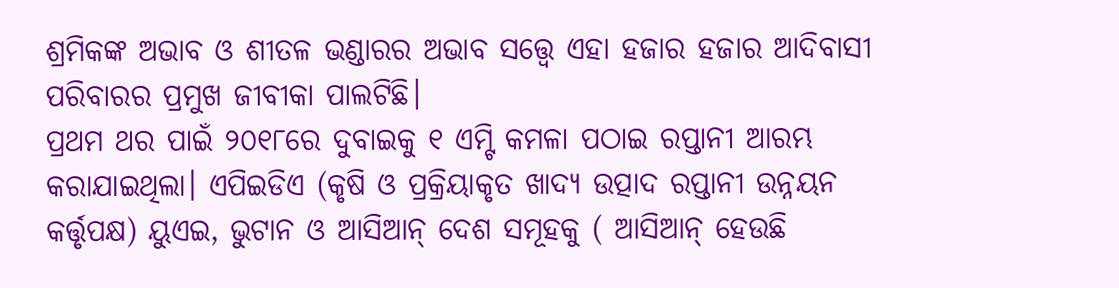ଶ୍ରମିକଙ୍କ ଅଭାବ ଓ ଶୀତଳ ଭଣ୍ଡାରର ଅଭାବ ସତ୍ତ୍ୱେ ଏହା ହଜାର ହଜାର ଆଦିବାସୀ ପରିବାରର ପ୍ରମୁଖ ଜୀବୀକା ପାଲଟିଛି।
ପ୍ରଥମ ଥର ପାଇଁ ୨୦୧୮ରେ ଦୁବାଇକୁ ୧ ଏମ୍ଟି କମଳା ପଠାଇ ରପ୍ତାନୀ ଆରମ୍ଭ କରାଯାଇଥିଲା। ଏପିଇଡିଏ (କୃଷି ଓ ପ୍ରକ୍ରିୟାକୃତ ଖାଦ୍ୟ ଉତ୍ପାଦ ରପ୍ତାନୀ ଉନ୍ନୟନ କର୍ତ୍ତୃପକ୍ଷ) ୟୁଏଇ, ଭୁଟାନ ଓ ଆସିଆନ୍ ଦେଶ ସମୂହକୁ ( ଆସିଆନ୍ ହେଉଛି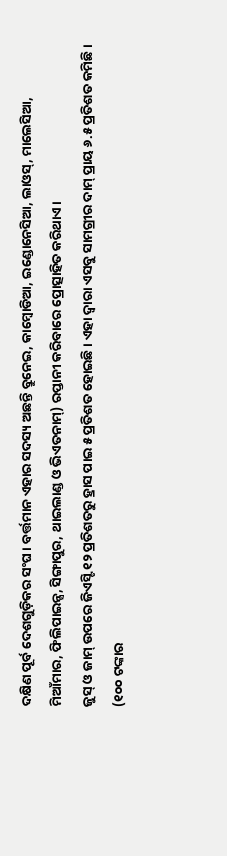ଦକ୍ଷିଣ ପୂର୍ବ ଦେଶଗୁଡ଼ିକର ସଂଘ। ବର୍ତ୍ତମାନ ଏହାର ସଦସ୍ୟ ଅଛନ୍ତି ବ୍ରୁନେଇ, କାମ୍ୱୋଡିଆ, ଇଣ୍ଡୋନେସିଆ, ଲାଓସ୍, ମାଲେସିଆ, ମିଆଁମାର, ଫିଲିପାଇନ୍ସ, ସିଙ୍ଗାପୁର, ଥାଇଲାଣ୍ଡ ଓ ଭିଏତନାମ୍) ରପ୍ତାନୀ କରିବାରେ ପ୍ରୋତ୍ସାହିତ କରିଥାଏ।
ଜୁସ୍ ଓ ଜାମ୍ ଉପରେ ଜିଏସ୍ଟି ୧୨ ପ୍ରତିଶତରୁ ହ୍ରାସ ପାଇ ୫ ପ୍ରତିଶତ ହୋଇଛି। ଏହା ଦ୍ୱାରା ଏସବୁ ସାମଗ୍ରୀର ଦାମ୍ ପ୍ରାୟ ୬.୫ ପ୍ରତିଶତ କମିଛି। (୧୦୦ ଟଙ୍କାର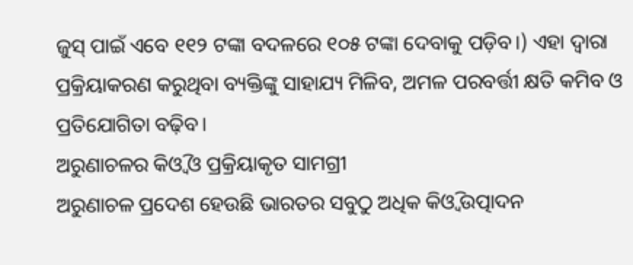ଜୁସ୍ ପାଇଁ ଏବେ ୧୧୨ ଟଙ୍କା ବଦଳରେ ୧୦୫ ଟଙ୍କା ଦେବାକୁ ପଡ଼ିବ।) ଏହା ଦ୍ୱାରା ପ୍ରକ୍ରିୟାକରଣ କରୁଥିବା ବ୍ୟକ୍ତିଙ୍କୁ ସାହାଯ୍ୟ ମିଳିବ, ଅମଳ ପରବର୍ତ୍ତୀ କ୍ଷତି କମିବ ଓ ପ୍ରତିଯୋଗିତା ବଢ଼ିବ।
ଅରୁଣାଚଳର କିଓ୍ୱି ଓ ପ୍ରକ୍ରିୟାକୃତ ସାମଗ୍ରୀ
ଅରୁଣାଚଳ ପ୍ରଦେଶ ହେଉଛି ଭାରତର ସବୁଠୁ ଅଧିକ କିଓ୍ୱି ଉତ୍ପାଦନ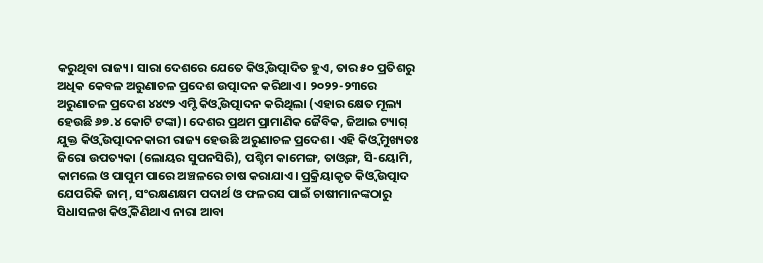କରୁଥିବା ରାଜ୍ୟ। ସାରା ଦେଶରେ ଯେତେ କିଓ୍ୱି ଉତ୍ପାଦିତ ହୁଏ, ତାର ୫୦ ପ୍ରତିଶରୁ ଅଧିକ କେବଳ ଅରୁଣାଚଳ ପ୍ରଦେଶ ଉତ୍ପାଦନ କରିଥାଏ। ୨୦୨୨-୨୩ରେ ଅରୁଣାଚଳ ପ୍ରଦେଶ ୪୪୯୨ ଏମ୍ଟି କିଓ୍ୱି ଉତ୍ପାଦନ କରିଥିଲା (ଏହାର କ୍ଷେତ ମୂଲ୍ୟ ହେଉଛି ୬୭.୪ କୋଟି ଟଙ୍କା)। ଦେଶର ପ୍ରଥମ ପ୍ରାମାଣିକ ଜୈବିକ, ଜିଆଇ ଟ୍ୟାଗ୍ ଯୁକ୍ତ କିଓ୍ୱି ଉତ୍ପାଦନକାରୀ ରାଜ୍ୟ ହେଉଛି ଅରୁଣାଚଳ ପ୍ରଦେଶ। ଏହି କିଓ୍ୱି ମୁଖ୍ୟତଃ ଜିରୋ ଉପତ୍ୟକା (ଲୋୟର ସୁପନସିରି), ପଶ୍ଚିମ କାମେଙ୍ଗ, ତାଓ୍ୱଙ୍ଗ, ସି-ୟୋମି, କାମଲେ ଓ ପାପୁମ ପାରେ ଅଞ୍ଚଳରେ ଚାଷ କରାଯାଏ। ପ୍ରକ୍ରିୟାକୃତ କିଓ୍ୱି ଉତ୍ପାଦ ଯେପରିକି ଜାମ୍, ସଂରକ୍ଷଣକ୍ଷମ ପଦାର୍ଥ ଓ ଫଳରସ ପାଇଁ ଚାଷୀମାନଙ୍କଠାରୁ ସିଧାସଳଖ କିଓ୍ୱି କିଣିଥାଏ ନାରା ଆବା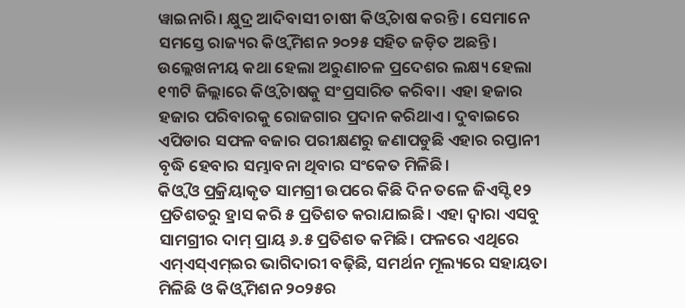ୱାଇନାରି। କ୍ଷୁଦ୍ର ଆଦିବାସୀ ଚାଷୀ କିଓ୍ୱି ଚାଷ କରନ୍ତି । ସେମାନେ ସମସ୍ତେ ରାଜ୍ୟର କିଓ୍ୱି ମିଶନ ୨୦୨୫ ସହିତ ଜଡ଼ିତ ଅଛନ୍ତି। ଉଲ୍ଲେଖନୀୟ କଥା ହେଲା ଅରୁଣାଚଳ ପ୍ରଦେଶର ଲକ୍ଷ୍ୟ ହେଲା ୧୩ଟି ଜିଲ୍ଲାରେ କିଓ୍ୱି ଚାଷକୁ ସଂପ୍ରସାରିତ କରିବା। ଏହା ହଜାର ହଜାର ପରିବାରକୁ ରୋଜଗାର ପ୍ରଦାନ କରିଥାଏ। ଦୁବାଇରେ ଏପିଡାର ସଫଳ ବଜାର ପରୀକ୍ଷଣରୁ ଜଣାପଡୁଛି ଏହାର ରପ୍ତାନୀ ବୃଦ୍ଧି ହେବାର ସମ୍ଭାବନା ଥିବାର ସଂକେତ ମିଳିଛି।
କିଓ୍ୱି ଓ ପ୍ରକ୍ରିୟାକୃତ ସାମଗ୍ରୀ ଉପରେ କିଛି ଦିନ ତଳେ ଜିଏସ୍ଟି ୧୨ ପ୍ରତିଶତରୁ ହ୍ରାସ କରି ୫ ପ୍ରତିଶତ କରାଯାଇଛି। ଏହା ଦ୍ୱାରା ଏସବୁ ସାମଗ୍ରୀର ଦାମ୍ ପ୍ରାୟ ୬.୫ ପ୍ରତିଶତ କମିଛି। ଫଳରେ ଏଥିରେ ଏମ୍ଏସ୍ଏମ୍ଇର ଭାଗିଦାରୀ ବଢ଼ିଛି, ସମର୍ଥନ ମୂଲ୍ୟରେ ସହାୟତା ମିଳିଛି ଓ କିଓ୍ୱି ମିଶନ ୨୦୨୫ର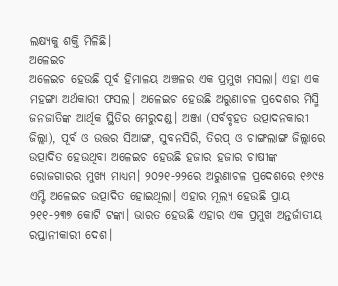ଲକ୍ଷ୍ୟକୁ ଶକ୍ତି ମିଳିଛି।
ଅଳେଇଚ
ଅଳେଇଚ ହେଉଛି ପୂର୍ବ ହିମାଳୟ ଅଞ୍ଚଳର ଏକ ପ୍ରମୁଖ ମସଲା। ଏହା ଏକ ମହଙ୍ଗା ଅର୍ଥକାରୀ ଫସଲ। ଅଳେଇଚ ହେଉଛି ଅରୁଣାଚଳ ପ୍ରଦେଶର ମିସ୍ମି ଜନଜାତିଙ୍କ ଆର୍ଥିକ ସ୍ଥିତିର ମେରୁଦଣ୍ଡ। ଅଞ୍ଜା (ସର୍ବବୃହତ ଉତ୍ପାଦନକାରୀ ଜିଲ୍ଲା), ପୂର୍ବ ଓ ଉତ୍ତର ସିଆଙ୍ଗ, ସୁବନସିରି, ତିରପ୍ ଓ ଚାଙ୍ଗଲାଙ୍ଗ ଜିଲ୍ଲାରେ ଉତ୍ପାଦିତ ହେଉଥିବା ଅଳେଇଚ ହେଉଛି ହଜାର ହଜାର ଚାଷୀଙ୍କ ରୋଜଗାରର ମୁଖ୍ୟ ମାଧ୍ୟମ। ୨୦୨୧-୨୨ରେ ଅରୁଣାଚଳ ପ୍ରଦେଶରେ ୧୬୯୫ ଏମ୍ଟି ଅଳେଇଚ ଉତ୍ପାଦିତ ହୋଇଥିଲା। ଏହାର ମୂଲ୍ୟ ହେଉଛି ପ୍ରାୟ ୨୧୧-୨୩୭ କୋଟି ଟଙ୍କା। ଭାରତ ହେଉଛି ଏହାର ଏକ ପ୍ରମୁଖ ଅନ୍ତର୍ଜାତୀୟ ରପ୍ତାନୀକାରୀ ଦେଶ।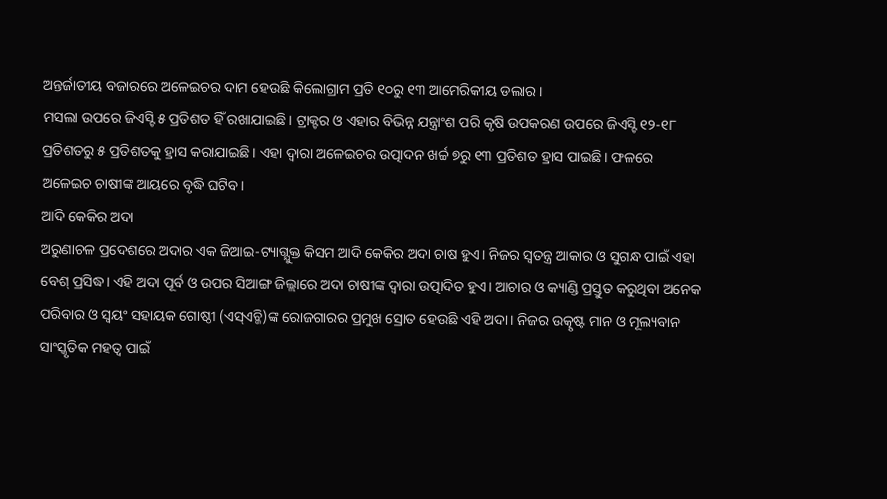ଅନ୍ତର୍ଜାତୀୟ ବଜାରରେ ଅଳେଇଚର ଦାମ ହେଉଛି କିଲୋଗ୍ରାମ ପ୍ରତି ୧୦ରୁ ୧୩ ଆମେରିକୀୟ ଡଲାର।
ମସଲା ଉପରେ ଜିଏସ୍ଟି ୫ ପ୍ରତିଶତ ହିଁ ରଖାଯାଇଛି। ଟ୍ରାକ୍ଟର ଓ ଏହାର ବିଭିନ୍ନ ଯନ୍ତ୍ରାଂଶ ପରି କୃଷି ଉପକରଣ ଉପରେ ଜିଏସ୍ଟି ୧୨-୧୮ ପ୍ରତିଶତରୁ ୫ ପ୍ରତିଶତକୁ ହ୍ରାସ କରାଯାଇଛି। ଏହା ଦ୍ୱାରା ଅଳେଇଚର ଉତ୍ପାଦନ ଖର୍ଚ୍ଚ ୭ରୁ ୧୩ ପ୍ରତିଶତ ହ୍ରାସ ପାଇଛି। ଫଳରେ ଅଳେଇଚ ଚାଷୀଙ୍କ ଆୟରେ ବୃଦ୍ଧି ଘଟିବ।
ଆଦି କେକିର ଅଦା
ଅରୁଣାଚଳ ପ୍ରଦେଶରେ ଅଦାର ଏକ ଜିଆଇ-ଟ୍ୟାଗ୍ଯୁକ୍ତ କିସମ ଆଦି କେକିର ଅଦା ଚାଷ ହୁଏ। ନିଜର ସ୍ୱତନ୍ତ୍ର ଆକାର ଓ ସୁଗନ୍ଧ ପାଇଁ ଏହା ବେଶ୍ ପ୍ରସିଦ୍ଧ। ଏହି ଅଦା ପୂର୍ବ ଓ ଉପର ସିଆଙ୍ଗ ଜିଲ୍ଲାରେ ଅଦା ଚାଷୀଙ୍କ ଦ୍ୱାରା ଉତ୍ପାଦିତ ହୁଏ। ଆଚାର ଓ କ୍ୟାଣ୍ଡି ପ୍ରସ୍ତୁତ କରୁଥିବା ଅନେକ ପରିବାର ଓ ସ୍ୱୟଂ ସହାୟକ ଗୋଷ୍ଠୀ (ଏସ୍ଏଚ୍ଜି)ଙ୍କ ରୋଜଗାରର ପ୍ରମୁଖ ସ୍ରୋତ ହେଉଛି ଏହି ଅଦା। ନିଜର ଉତ୍କୃଷ୍ଟ ମାନ ଓ ମୂଲ୍ୟବାନ ସାଂସ୍କୃତିକ ମହତ୍ୱ ପାଇଁ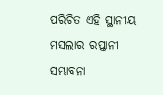ପରିଚିତ ଏହି ସ୍ଥାନୀୟ ମସଲାର ରପ୍ତାନୀ ସମ୍ଭାବନା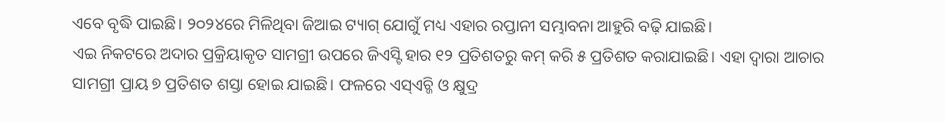ଏବେ ବୃଦ୍ଧି ପାଇଛି। ୨୦୨୪ରେ ମିଳିଥିବା ଜିଆଇ ଟ୍ୟାଗ୍ ଯୋଗୁଁ ମଧ୍ୟ ଏହାର ରପ୍ତାନୀ ସମ୍ଭାବନା ଆହୁରି ବଢ଼ି ଯାଇଛି।
ଏଇ ନିକଟରେ ଅଦାର ପ୍ରକ୍ରିୟାକୃତ ସାମଗ୍ରୀ ଉପରେ ଜିଏସ୍ଟି ହାର ୧୨ ପ୍ରତିଶତରୁ କମ୍ କରି ୫ ପ୍ରତିଶତ କରାଯାଇଛି। ଏହା ଦ୍ୱାରା ଆଚାର ସାମଗ୍ରୀ ପ୍ରାୟ ୭ ପ୍ରତିଶତ ଶସ୍ତା ହୋଇ ଯାଇଛି। ଫଳରେ ଏସ୍ଏଚ୍ଜି ଓ କ୍ଷୁଦ୍ର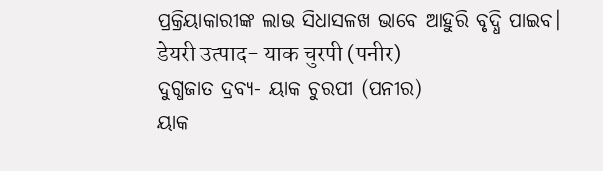ପ୍ରକ୍ରିୟାକାରୀଙ୍କ ଲାଭ ସିଧାସଳଖ ଭାବେ ଆହୁରି ବୃଦ୍ଧି ପାଇବ।
डेयरी उत्पाद- याक चुरपी (पनीर)
ଦୁଗ୍ଧଜାତ ଦ୍ରବ୍ୟ- ୟାକ ଚୁରପୀ (ପନୀର)
ୟାକ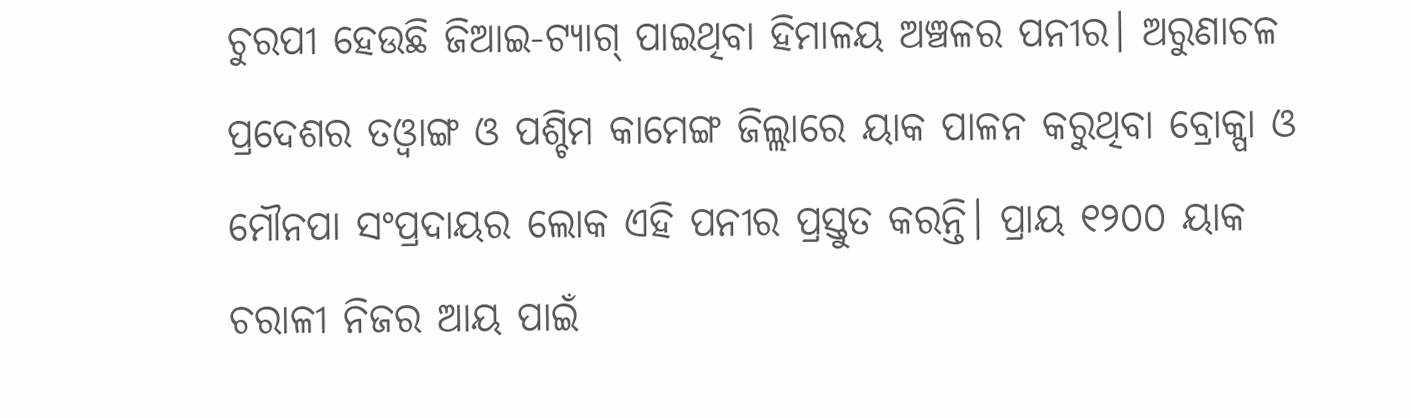ଚୁରପୀ ହେଉଛି ଜିଆଇ-ଟ୍ୟାଗ୍ ପାଇଥିବା ହିମାଳୟ ଅଞ୍ଚଳର ପନୀର। ଅରୁଣାଚଳ ପ୍ରଦେଶର ତଓ୍ୱାଙ୍ଗ ଓ ପଶ୍ଚିମ କାମେଙ୍ଗ ଜିଲ୍ଲାରେ ୟାକ ପାଳନ କରୁଥିବା ବ୍ରୋକ୍ପା ଓ ମୌନପା ସଂପ୍ରଦାୟର ଲୋକ ଏହି ପନୀର ପ୍ରସ୍ତୁତ କରନ୍ତି। ପ୍ରାୟ ୧୨୦୦ ୟାକ ଚରାଳୀ ନିଜର ଆୟ ପାଇଁ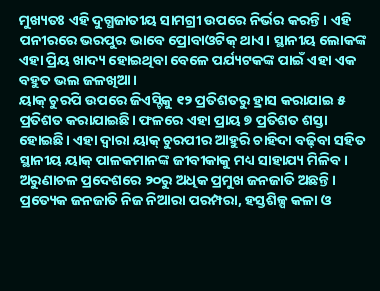ମୁଖ୍ୟତଃ ଏହି ଦୁଗ୍ଧଜାତୀୟ ସାମଗ୍ରୀ ଉପରେ ନିର୍ଭର କରନ୍ତି। ଏହି ପନୀରରେ ଭରପୁର ଭାବେ ପ୍ରୋବାଓଟିକ୍ ଥାଏ। ସ୍ଥାନୀୟ ଲୋକଙ୍କ ଏହା ପ୍ରିୟ ଖାଦ୍ୟ ହୋଇଥିବା ବେଳେ ପର୍ଯ୍ୟଟକଙ୍କ ପାଇଁ ଏହା ଏକ ବହୁତ ଭଲ ଜଳଖିଆ।
ୟାକ୍ ଚୁରପି ଉପରେ ଜିଏସ୍ଟିକୁ ୧୨ ପ୍ରତିଶତରୁ ହ୍ରାସ କରାଯାଇ ୫ ପ୍ରତିଶତ କରାଯାଇଛି। ଫଳରେ ଏହା ପ୍ରାୟ ୭ ପ୍ରତିଶତ ଶସ୍ତା ହୋଇଛି। ଏହା ଦ୍ୱାରା ୟାକ୍ ଚୁରପୀର ଆହୁରି ଚାହିଦା ବଢ଼ିବା ସହିତ ସ୍ଥାନୀୟ ୟାକ୍ ପାଳକମାନଙ୍କ ଜୀବୀକାକୁ ମଧ୍ୟ ସାହାଯ୍ୟ ମିଳିବ।
ଅରୁଣାଚଳ ପ୍ରଦେଶରେ ୨୦ରୁ ଅଧିକ ପ୍ରମୁଖ ଜନଜାତି ଅଛନ୍ତି। ପ୍ରତ୍ୟେକ ଜନଜାତି ନିଜ ନିଆରା ପରମ୍ପରା, ହସ୍ତଶିଳ୍ପ କଳା ଓ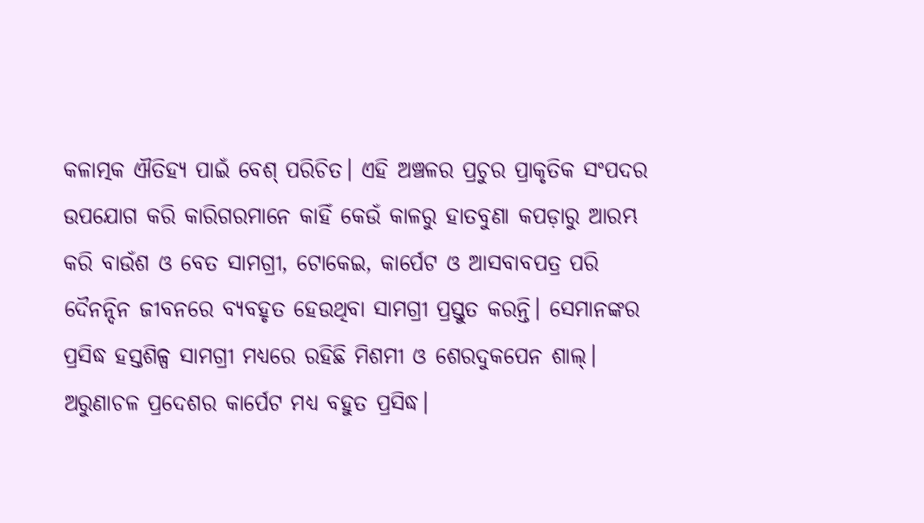କଳାତ୍ମକ ଐତିହ୍ୟ ପାଇଁ ବେଶ୍ ପରିଚିତ। ଏହି ଅଞ୍ଚଳର ପ୍ରଚୁର ପ୍ରାକୃତିକ ସଂପଦର ଉପଯୋଗ କରି କାରିଗରମାନେ କାହିଁ କେଉଁ କାଳରୁ ହାତବୁଣା କପଡ଼ାରୁ ଆରମ୍ଭ କରି ବାଉଁଶ ଓ ବେତ ସାମଗ୍ରୀ, ଟୋକେଇ, କାର୍ପେଟ ଓ ଆସବାବପତ୍ର ପରି ଦୈନନ୍ଦିନ ଜୀବନରେ ବ୍ୟବହୃତ ହେଉଥିବା ସାମଗ୍ରୀ ପ୍ରସ୍ତୁତ କରନ୍ତି। ସେମାନଙ୍କର ପ୍ରସିଦ୍ଧ ହସ୍ତଶିଳ୍ପ ସାମଗ୍ରୀ ମଧ୍ୟରେ ରହିଛି ମିଶମୀ ଓ ଶେରଦୁକପେନ ଶାଲ୍। ଅରୁଣାଚଳ ପ୍ରଦେଶର କାର୍ପେଟ ମଧ୍ୟ ବହୁତ ପ୍ରସିଦ୍ଧ।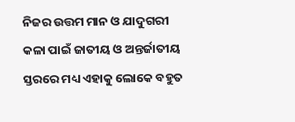ନିଜର ଉତ୍ତମ ମାନ ଓ ଯାଦୁଗରୀ କଳା ପାଇଁ ଜାତୀୟ ଓ ଅନ୍ତର୍ଜାତୀୟ ସ୍ତରରେ ମଧ୍ୟ ଏହାକୁ ଲୋକେ ବହୁତ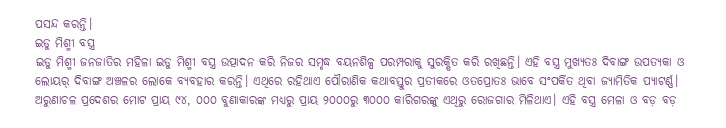ପସନ୍ଦ କରନ୍ତି।
ଇଡୁ ମିଶ୍ମୀ ବସ୍ତ୍ର
ଇଡୁ ମିଶ୍ମୀ ଜନଜାତିର ମହିଳା ଇଡୁ ମିଶ୍ମୀ ବସ୍ତ୍ର ଉତ୍ପାଦନ କରି ନିଜର ସମୃଦ୍ଧ ବୟନଶିଳ୍ପ ପରମ୍ପରାକୁ ସୁରକ୍ଷିତ କରି ରଖିଛନ୍ତି। ଏହି ବସ୍ତ୍ର ମୁଖ୍ୟତଃ ଦିବାଙ୍ଗ ଉପତ୍ୟକା ଓ ଲୋୟର୍ ଦିବାଙ୍ଗ ଅଞ୍ଚଳର ଲୋକେ ବ୍ୟବହାର କରନ୍ତି। ଏଥିରେ ରହିଥାଏ ପୌରାଣିକ କଥାବସ୍ତୁର ପ୍ରତୀକରେ ଓତପ୍ରୋତଃ ଭାବେ ସଂପର୍କିତ ଥିବା ଜ୍ୟାମିତିକ ପ୍ୟାଟର୍ଣ୍ଣ। ଅରୁଣାଚଳ ପ୍ରଦେଶର ମୋଟ ପ୍ରାୟ ୯୪, ୦୦୦ ବୁଣାକାରଙ୍କ ମଧ୍ୟରୁ ପ୍ରାୟ ୨୦୦୦ରୁ ୩୦୦୦ କାରିଗରଙ୍କୁ ଏଥିରୁ ରୋଜଗାର ମିଳିଥାଏ। ଏହି ବସ୍ତ୍ର ମେଳା ଓ ବଡ଼ ବଡ଼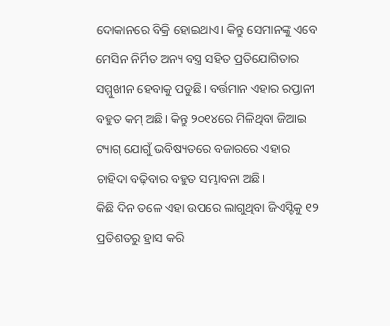ଦୋକାନରେ ବିକ୍ରି ହୋଇଥାଏ। କିନ୍ତୁ ସେମାନଙ୍କୁ ଏବେ ମେସିନ ନିର୍ମିତ ଅନ୍ୟ ବସ୍ତ୍ର ସହିତ ପ୍ରତିଯୋଗିତାର ସମ୍ମୁଖୀନ ହେବାକୁ ପଡୁଛି। ବର୍ତ୍ତମାନ ଏହାର ରପ୍ତାନୀ ବହୁତ କମ୍ ଅଛି। କିନ୍ତୁ ୨୦୧୪ରେ ମିଳିଥିବା ଜିଆଇ ଟ୍ୟାଗ୍ ଯୋଗୁଁ ଭବିଷ୍ୟତରେ ବଜାରରେ ଏହାର ଚାହିଦା ବଢ଼ିବାର ବହୁତ ସମ୍ଭାବନା ଅଛି।
କିଛି ଦିନ ତଳେ ଏହା ଉପରେ ଲାଗୁଥିବା ଜିଏସ୍ଟିକୁ ୧୨ ପ୍ରତିଶତରୁ ହ୍ରାସ କରି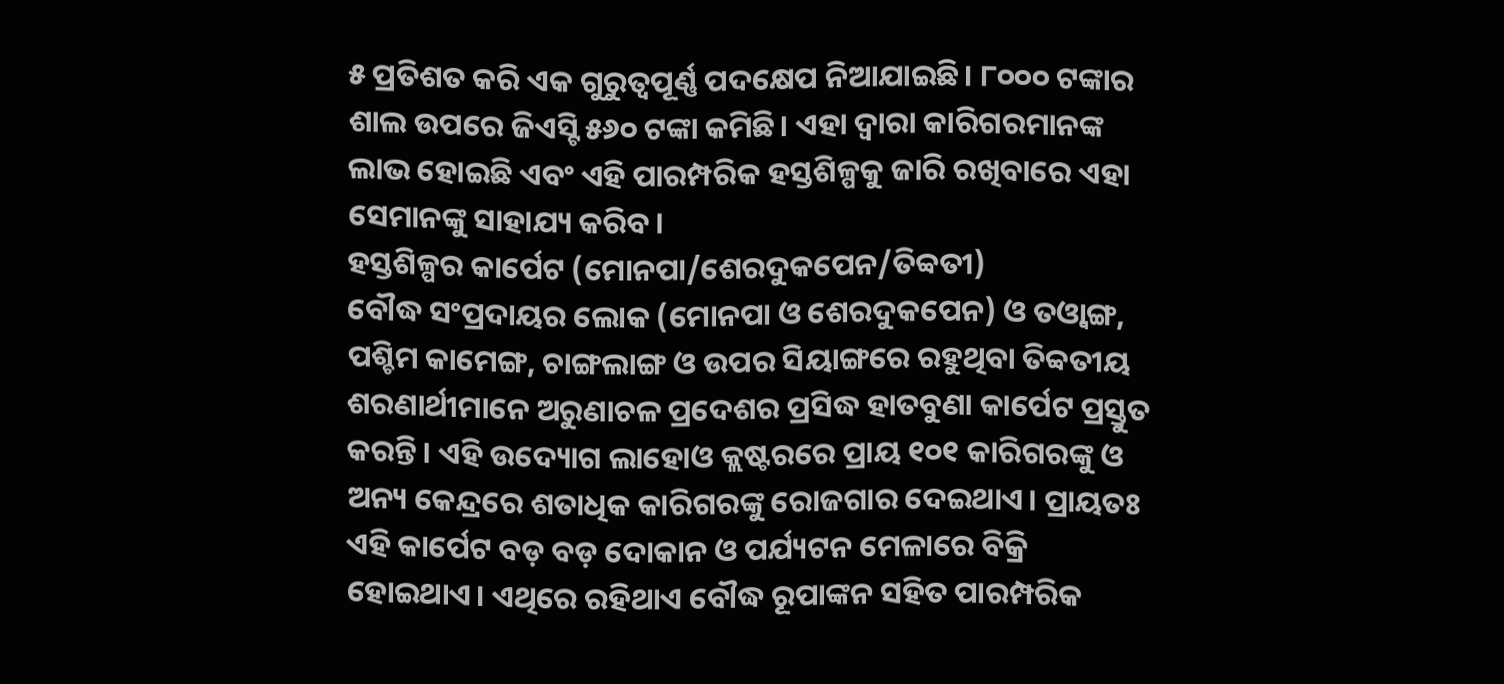୫ ପ୍ରତିଶତ କରି ଏକ ଗୁରୁତ୍ୱପୂର୍ଣ୍ଣ ପଦକ୍ଷେପ ନିଆଯାଇଛି। ୮୦୦୦ ଟଙ୍କାର ଶାଲ ଉପରେ ଜିଏସ୍ଟି ୫୬୦ ଟଙ୍କା କମିଛି। ଏହା ଦ୍ୱାରା କାରିଗରମାନଙ୍କ ଲାଭ ହୋଇଛି ଏବଂ ଏହି ପାରମ୍ପରିକ ହସ୍ତଶିଳ୍ପକୁ ଜାରି ରଖିବାରେ ଏହା ସେମାନଙ୍କୁ ସାହାଯ୍ୟ କରିବ।
ହସ୍ତଶିଳ୍ପର କାର୍ପେଟ (ମୋନପା/ଶେରଦୁକପେନ/ତିବ୍ବତୀ)
ବୌଦ୍ଧ ସଂପ୍ରଦାୟର ଲୋକ (ମୋନପା ଓ ଶେରଦୁକପେନ) ଓ ତଓ୍ୱାଙ୍ଗ, ପଶ୍ଚିମ କାମେଙ୍ଗ, ଚାଙ୍ଗଲାଙ୍ଗ ଓ ଉପର ସିୟାଙ୍ଗରେ ରହୁଥିବା ତିବ୍ବତୀୟ ଶରଣାର୍ଥୀମାନେ ଅରୁଣାଚଳ ପ୍ରଦେଶର ପ୍ରସିଦ୍ଧ ହାତବୁଣା କାର୍ପେଟ ପ୍ରସ୍ତୁତ କରନ୍ତି। ଏହି ଉଦ୍ୟୋଗ ଲାହୋଓ କ୍ଲଷ୍ଟରରେ ପ୍ରାୟ ୧୦୧ କାରିଗରଙ୍କୁ ଓ ଅନ୍ୟ କେନ୍ଦ୍ରରେ ଶତାଧିକ କାରିଗରଙ୍କୁ ରୋଜଗାର ଦେଇଥାଏ। ପ୍ରାୟତଃ ଏହି କାର୍ପେଟ ବଡ଼ ବଡ଼ ଦୋକାନ ଓ ପର୍ଯ୍ୟଟନ ମେଳାରେ ବିକ୍ରି ହୋଇଥାଏ। ଏଥିରେ ରହିଥାଏ ବୌଦ୍ଧ ରୂପାଙ୍କନ ସହିତ ପାରମ୍ପରିକ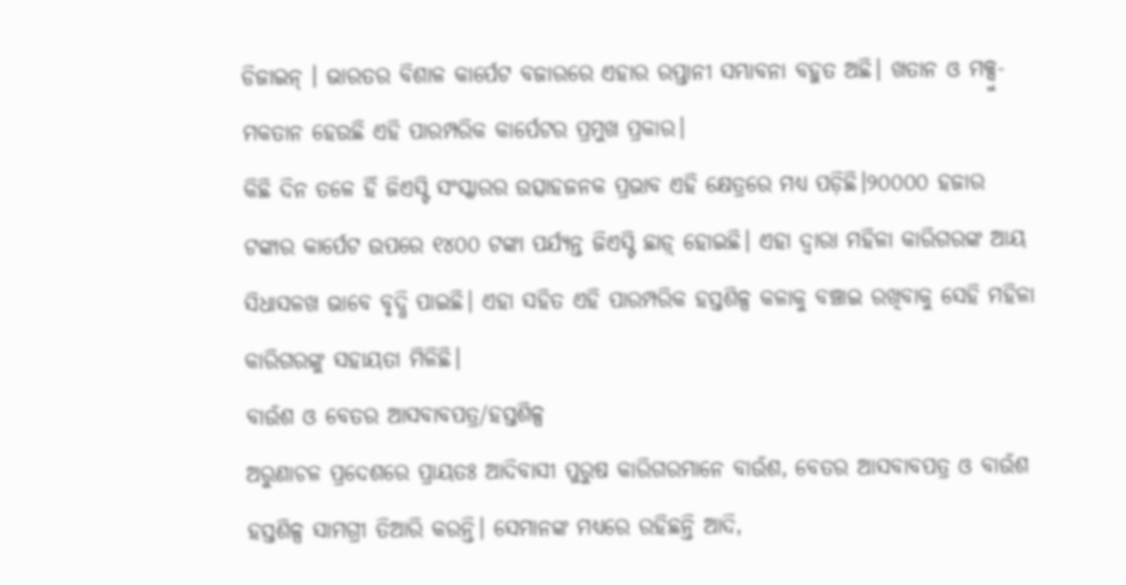ଡିଜାଇନ୍ । ଭାରତର ବିଶାଳ କାର୍ପେଟ ବଜାରରେ ଏହାର ରପ୍ତାନୀ ସମ୍ଭାବନା ବହୁତ ଅଛି। ଖତାନ ଓ ମକ୍ସୁ-ମକତାନ ହେଉଛି ଏହି ପାରମ୍ପରିକ କାର୍ପେଟର ପ୍ରମୁଖ ପ୍ରକାର।
କିଛି ଦିନ ତଳେ ହିଁ ଜିଏସ୍ଟି ସଂସ୍କାରର ଉତ୍ସାହଜନକ ପ୍ରଭାବ ଏହି କ୍ଷେତ୍ରରେ ମଧ୍ୟ ପଡ଼ିଛି।୨୦୦୦୦ ହଜାର ଟଙ୍କାର କାର୍ପେଟ ଉପରେ ୧୪୦୦ ଟଙ୍କା ପର୍ଯ୍ୟନ୍ତ ଜିଏସ୍ଟି ଛାଡ଼୍ ହୋଇଛି। ଏହା ଦ୍ୱାରା ମହିଳା କାରିଗରଙ୍କ ଆୟ ସିଧାସଳଖ ଭାବେ ବୃଦ୍ଧି ପାଇଛି। ଏହା ସହିତ ଏହି ପାରମ୍ପରିକ ହସ୍ତଶିଳ୍ପ କଳାକୁ ବଞ୍ଚାଇ ରଖିବାକୁ ସେହି ମହିଳା କାରିଗରଙ୍କୁ ସହାୟତା ମିଳିଛି।
ବାଉଁଶ ଓ ବେତର ଆସବାବପତ୍ର/ହସ୍ତଶିଳ୍ପ
ଅରୁଣାଚଳ ପ୍ରଦେଶରେ ପ୍ରାୟତଃ ଆଦିବାସୀ ପୁରୁଷ କାରିଗରମାନେ ବାଉଁଶ, ବେତର ଆସବାବପତ୍ର ଓ ବାଉଁଶ ହସ୍ତଶିଳ୍ପ ସାମଗ୍ରୀ ତିଆରି କରନ୍ତି। ସେମାନଙ୍କ ମଧ୍ୟରେ ରହିଛନ୍ତି ଆଦି,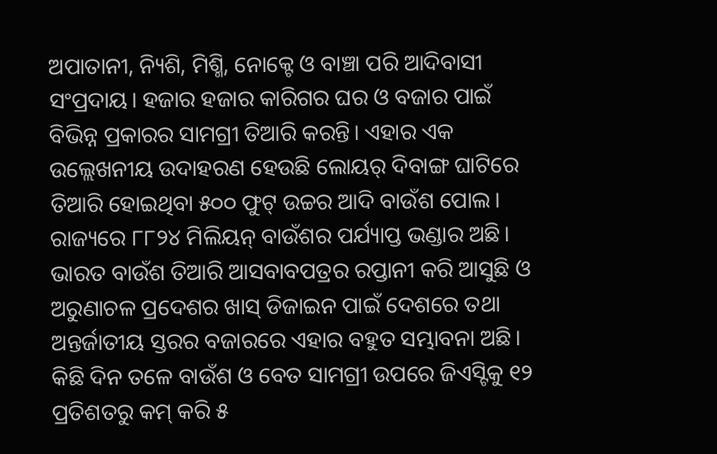ଅପାତାନୀ, ନ୍ୟିଶି, ମିଶ୍ମି, ନୋକ୍ଟେ ଓ ବାଞ୍ଚା ପରି ଆଦିବାସୀ ସଂପ୍ରଦାୟ। ହଜାର ହଜାର କାରିଗର ଘର ଓ ବଜାର ପାଇଁ ବିଭିନ୍ନ ପ୍ରକାରର ସାମଗ୍ରୀ ତିଆରି କରନ୍ତି। ଏହାର ଏକ ଉଲ୍ଲେଖନୀୟ ଉଦାହରଣ ହେଉଛି ଲୋୟର୍ ଦିବାଙ୍ଗ ଘାଟିରେ ତିଆରି ହୋଇଥିବା ୫୦୦ ଫୁଟ୍ ଉଚ୍ଚର ଆଦି ବାଉଁଶ ପୋଲ। ରାଜ୍ୟରେ ୮୮୨୪ ମିଲିୟନ୍ ବାଉଁଶର ପର୍ଯ୍ୟାପ୍ତ ଭଣ୍ଡାର ଅଛି। ଭାରତ ବାଉଁଶ ତିଆରି ଆସବାବପତ୍ରର ରପ୍ତାନୀ କରି ଆସୁଛି ଓ ଅରୁଣାଚଳ ପ୍ରଦେଶର ଖାସ୍ ଡିଜାଇନ ପାଇଁ ଦେଶରେ ତଥା ଅନ୍ତର୍ଜାତୀୟ ସ୍ତରର ବଜାରରେ ଏହାର ବହୁତ ସମ୍ଭାବନା ଅଛି।
କିଛି ଦିନ ତଳେ ବାଉଁଶ ଓ ବେତ ସାମଗ୍ରୀ ଉପରେ ଜିଏସ୍ଟିକୁ ୧୨ ପ୍ରତିଶତରୁ କମ୍ କରି ୫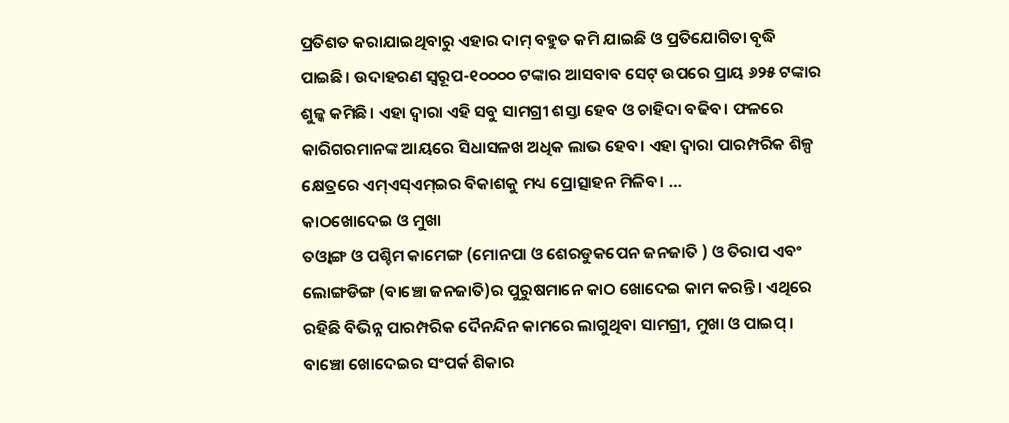ପ୍ରତିଶତ କରାଯାଇଥିବାରୁ ଏହାର ଦାମ୍ ବହୁତ କମି ଯାଇଛି ଓ ପ୍ରତିଯୋଗିତା ବୃଦ୍ଧି ପାଇଛି। ଉଦାହରଣ ସ୍ୱରୂପ-୧୦୦୦୦ ଟଙ୍କାର ଆସବାବ ସେଟ୍ ଉପରେ ପ୍ରାୟ ୬୨୫ ଟଙ୍କାର ଶୁଳ୍କ କମିଛି। ଏହା ଦ୍ୱାରା ଏହି ସବୁ ସାମଗ୍ରୀ ଶସ୍ତା ହେବ ଓ ଚାହିଦା ବଢିବ। ଫଳରେ କାରିଗରମାନଙ୍କ ଆୟରେ ସିଧାସଳଖ ଅଧିକ ଲାଭ ହେବ। ଏହା ଦ୍ୱାରା ପାରମ୍ପରିକ ଶିଳ୍ପ କ୍ଷେତ୍ରରେ ଏମ୍ଏସ୍ଏମ୍ଇର ବିକାଶକୁ ମଧ୍ୟ ପ୍ରୋତ୍ସାହନ ମିଳିବ। …
କାଠଖୋଦେଇ ଓ ମୁଖା
ତଓ୍ୱାଙ୍ଗ ଓ ପଶ୍ଚିମ କାମେଙ୍ଗ (ମୋନପା ଓ ଶେରଡୁକପେନ ଜନଜାତି ) ଓ ତିରାପ ଏବଂ ଲୋଙ୍ଗଡିଙ୍ଗ (ବାଞ୍ଚୋ ଜନଜାତି)ର ପୁରୁଷମାନେ କାଠ ଖୋଦେଇ କାମ କରନ୍ତି। ଏଥିରେ ରହିଛି ବିଭିନ୍ନ ପାରମ୍ପରିକ ଦୈନନ୍ଦିନ କାମରେ ଲାଗୁଥିବା ସାମଗ୍ରୀ, ମୁଖା ଓ ପାଇପ୍ । ବାଞ୍ଚୋ ଖୋଦେଇର ସଂପର୍କ ଶିକାର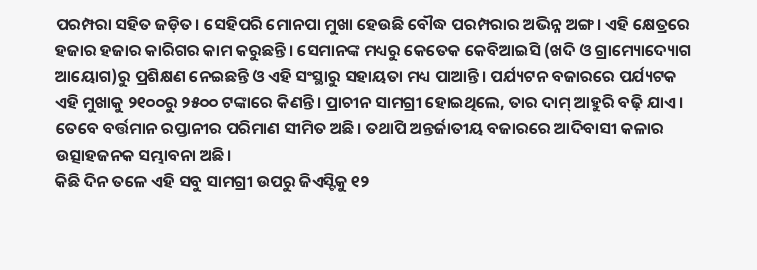ପରମ୍ପରା ସହିତ ଜଡ଼ିତ। ସେହିପରି ମୋନପା ମୁଖା ହେଉଛି ବୌଦ୍ଧ ପରମ୍ପରାର ଅଭିନ୍ନ ଅଙ୍ଗ। ଏହି କ୍ଷେତ୍ରରେ ହଜାର ହଜାର କାରିଗର କାମ କରୁଛନ୍ତି। ସେମାନଙ୍କ ମଧ୍ୟରୁ କେତେକ କେବିଆଇସି (ଖଦି ଓ ଗ୍ରାମ୍ୟୋଦ୍ୟୋଗ ଆୟୋଗ)ରୁ ପ୍ରଶିକ୍ଷଣ ନେଇଛନ୍ତି ଓ ଏହି ସଂସ୍ଥାରୁ ସହାୟତା ମଧ୍ୟ ପାଆନ୍ତି। ପର୍ଯ୍ୟଟନ ବଜାରରେ ପର୍ଯ୍ୟଟକ ଏହି ମୁଖାକୁ ୨୧୦୦ରୁ ୨୫୦୦ ଟଙ୍କାରେ କିଣନ୍ତି। ପ୍ରାଚୀନ ସାମଗ୍ରୀ ହୋଇଥିଲେ, ତାର ଦାମ୍ ଆହୁରି ବଢ଼ି ଯାଏ। ତେବେ ବର୍ତ୍ତମାନ ରପ୍ତାନୀର ପରିମାଣ ସୀମିତ ଅଛି। ତଥାପି ଅନ୍ତର୍ଜାତୀୟ ବଜାରରେ ଆଦିବାସୀ କଳାର ଉତ୍ସାହଜନକ ସମ୍ଭାବନା ଅଛି।
କିଛି ଦିନ ତଳେ ଏହି ସବୁ ସାମଗ୍ରୀ ଉପରୁ ଜିଏସ୍ଟିକୁ ୧୨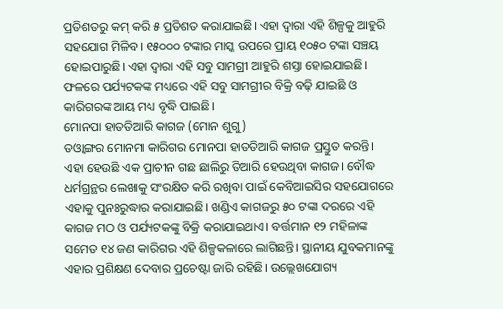ପ୍ରତିଶତରୁ କମ୍ କରି ୫ ପ୍ରତିଶତ କରାଯାଇଛି। ଏହା ଦ୍ୱାରା ଏହି ଶିଳ୍ପକୁ ଆହୁରି ସହଯୋଗ ମିଳିବ। ୧୫୦୦୦ ଟଙ୍କାର ମାସ୍କ ଉପରେ ପ୍ରାୟ ୧୦୫୦ ଟଙ୍କା ସଞ୍ଚୟ ହୋଇପାରୁଛି। ଏହା ଦ୍ୱାରା ଏହି ସବୁ ସାମଗ୍ରୀ ଆହୁରି ଶସ୍ତା ହୋଇଯାଇଛି। ଫଳରେ ପର୍ଯ୍ୟଟକଙ୍କ ମଧ୍ୟରେ ଏହି ସବୁ ସାମଗ୍ରୀର ବିକ୍ରି ବଢ଼ି ଯାଇଛି ଓ କାରିଗରଙ୍କ ଆୟ ମଧ୍ୟ ବୃଦ୍ଧି ପାଇଛି।
ମୋନପା ହାତତିଆରି କାଗଜ (ମୋନ ଶୁଗୁ)
ତଓ୍ୱାଙ୍ଗର ମୋନମା କାରିଗର ମୋନପା ହାତତିଆରି କାଗଜ ପ୍ରସ୍ତୁତ କରନ୍ତି। ଏହା ହେଉଛି ଏକ ପ୍ରାଚୀନ ଗଛ ଛାଲିରୁ ତିଆରି ହେଉଥିବା କାଗଜ। ବୌଦ୍ଧ ଧର୍ମଗ୍ରନ୍ଥର ଲେଖାକୁ ସଂରକ୍ଷିତ କରି ରଖିବା ପାଇଁ କେବିଆଇସିର ସହଯୋଗରେ ଏହାକୁ ପୁନଃରୁଦ୍ଧାର କରାଯାଇଛି। ଖଣ୍ଡିଏ କାଗଜରୁ ୫୦ ଟଙ୍କା ଦରରେ ଏହି କାଗଜ ମଠ ଓ ପର୍ଯ୍ୟଟକଙ୍କୁ ବିକ୍ରି କରାଯାଇଥାଏ। ବର୍ତ୍ତମାନ ୧୨ ମହିଳାଙ୍କ ସମେତ ୧୪ ଜଣ କାରିଗର ଏହି ଶିଳ୍ପକଳାରେ ଲାଗିଛନ୍ତି। ସ୍ଥାନୀୟ ଯୁବକମାନଙ୍କୁ ଏହାର ପ୍ରଶିକ୍ଷଣ ଦେବାର ପ୍ରଚେଷ୍ଟା ଜାରି ରହିଛି। ଉଲ୍ଲେଖଯୋଗ୍ୟ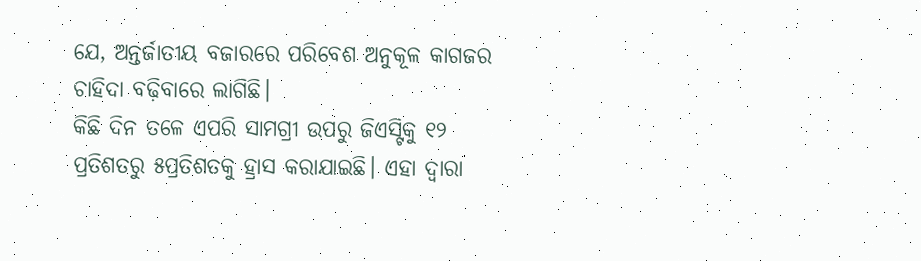ଯେ, ଅନ୍ତର୍ଜାତୀୟ ବଜାରରେ ପରିବେଶ ଅନୁକୂଳ କାଗଜର ଚାହିଦା ବଢ଼ିବାରେ ଲାଗିଛି।
କିଛି ଦିନ ତଳେ ଏପରି ସାମଗ୍ରୀ ଉପରୁ ଜିଏସ୍ଟିକୁ ୧୨ ପ୍ରତିଶତରୁ ୫ପ୍ରତିଶତକୁ ହ୍ରାସ କରାଯାଇଛି। ଏହା ଦ୍ୱାରା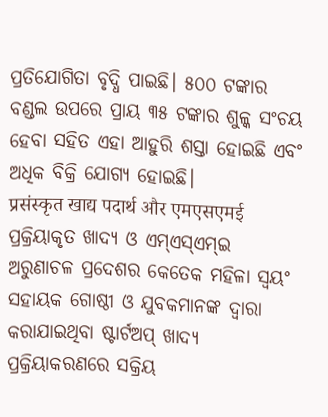ପ୍ରତିଯୋଗିତା ବୃଦ୍ଧି ପାଇଛି। ୫୦୦ ଟଙ୍କାର ବଣ୍ଡଲ ଉପରେ ପ୍ରାୟ ୩୫ ଟଙ୍କାର ଶୁଳ୍କ ସଂଚୟ ହେବା ସହିତ ଏହା ଆହୁରି ଶସ୍ତା ହୋଇଛି ଏବଂ ଅଧିକ ବିକ୍ରି ଯୋଗ୍ୟ ହୋଇଛି।
प्रसंस्कृत खाद्य पदार्थ और एमएसएमई
ପ୍ରକ୍ରିୟାକୃତ ଖାଦ୍ୟ ଓ ଏମ୍ଏସ୍ଏମ୍ଇ
ଅରୁଣାଚଳ ପ୍ରଦେଶର କେତେକ ମହିଳା ସ୍ୱୟଂ ସହାୟକ ଗୋଷ୍ଠୀ ଓ ଯୁବକମାନଙ୍କ ଦ୍ୱାରା କରାଯାଇଥିବା ଷ୍ଟାର୍ଟଅପ୍ ଖାଦ୍ୟ ପ୍ରକ୍ରିୟାକରଣରେ ସକ୍ରିୟ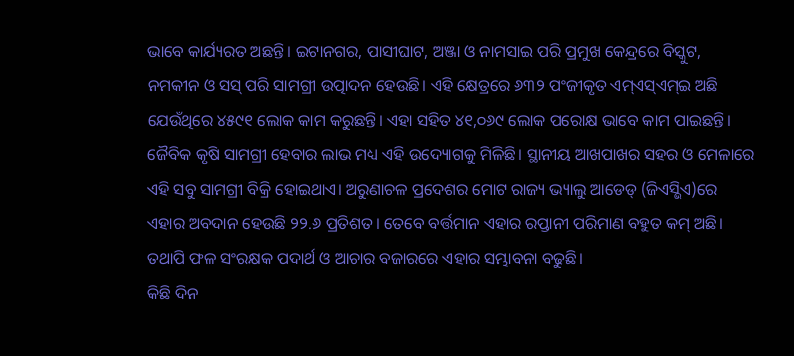ଭାବେ କାର୍ଯ୍ୟରତ ଅଛନ୍ତି। ଇଟାନଗର, ପାସୀଘାଟ, ଅଞ୍ଜା ଓ ନାମସାଇ ପରି ପ୍ରମୁଖ କେନ୍ଦ୍ରରେ ବିସ୍କୁଟ, ନମକୀନ ଓ ସସ୍ ପରି ସାମଗ୍ରୀ ଉତ୍ପାଦନ ହେଉଛି। ଏହି କ୍ଷେତ୍ରରେ ୬୩୨ ପଂଜୀକୃତ ଏମ୍ଏସ୍ଏମ୍ଇ ଅଛି ଯେଉଁଥିରେ ୪୫୯୧ ଲୋକ କାମ କରୁଛନ୍ତି। ଏହା ସହିତ ୪୧,୦୬୯ ଲୋକ ପରୋକ୍ଷ ଭାବେ କାମ ପାଇଛନ୍ତି। ଜୈବିକ କୃଷି ସାମଗ୍ରୀ ହେବାର ଲାଭ ମଧ୍ୟ ଏହି ଉଦ୍ୟୋଗକୁ ମିଳିଛି। ସ୍ଥାନୀୟ ଆଖପାଖର ସହର ଓ ମେଳାରେ ଏହି ସବୁ ସାମଗ୍ରୀ ବିକ୍ରି ହୋଇଥାଏ। ଅରୁଣାଚଳ ପ୍ରଦେଶର ମୋଟ ରାଜ୍ୟ ଭ୍ୟାଲୁ ଆଡେଡ୍ (ଜିଏସ୍ଭିଏ)ରେ ଏହାର ଅବଦାନ ହେଉଛି ୨୨.୬ ପ୍ରତିଶତ। ତେବେ ବର୍ତ୍ତମାନ ଏହାର ରପ୍ତାନୀ ପରିମାଣ ବହୁତ କମ୍ ଅଛି। ତଥାପି ଫଳ ସଂରକ୍ଷକ ପଦାର୍ଥ ଓ ଆଚାର ବଜାରରେ ଏହାର ସମ୍ଭାବନା ବଢୁଛି।
କିଛି ଦିନ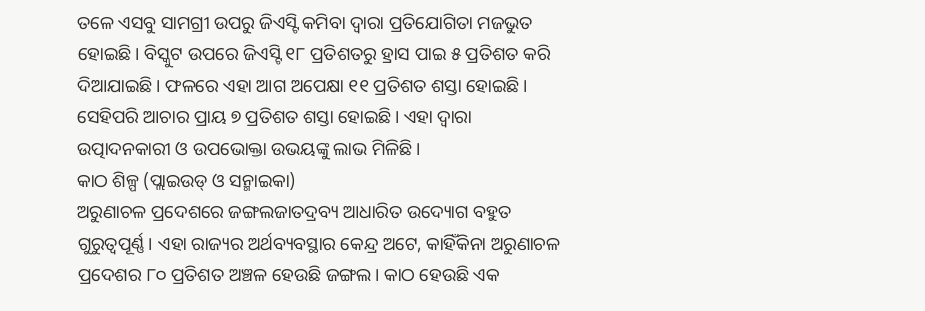ତଳେ ଏସବୁ ସାମଗ୍ରୀ ଉପରୁ ଜିଏସ୍ଟି କମିବା ଦ୍ୱାରା ପ୍ରତିଯୋଗିତା ମଜଭୁତ ହୋଇଛି। ବିସ୍କୁଟ ଉପରେ ଜିଏସ୍ଟି ୧୮ ପ୍ରତିଶତରୁ ହ୍ରାସ ପାଇ ୫ ପ୍ରତିଶତ କରି ଦିଆଯାଇଛି। ଫଳରେ ଏହା ଆଗ ଅପେକ୍ଷା ୧୧ ପ୍ରତିଶତ ଶସ୍ତା ହୋଇଛି। ସେହିପରି ଆଚାର ପ୍ରାୟ ୭ ପ୍ରତିଶତ ଶସ୍ତା ହୋଇଛି। ଏହା ଦ୍ୱାରା ଉତ୍ପାଦନକାରୀ ଓ ଉପଭୋକ୍ତା ଉଭୟଙ୍କୁ ଲାଭ ମିଳିଛି।
କାଠ ଶିଳ୍ପ (ପ୍ଲାଇଉଡ୍ ଓ ସନ୍ମାଇକା)
ଅରୁଣାଚଳ ପ୍ରଦେଶରେ ଜଙ୍ଗଲଜାତଦ୍ରବ୍ୟ ଆଧାରିତ ଉଦ୍ୟୋଗ ବହୁତ ଗୁରୁତ୍ୱପୂର୍ଣ୍ଣ। ଏହା ରାଜ୍ୟର ଅର୍ଥବ୍ୟବସ୍ଥାର କେନ୍ଦ୍ର ଅଟେ, କାହିଁକିନା ଅରୁଣାଚଳ ପ୍ରଦେଶର ୮୦ ପ୍ରତିଶତ ଅଞ୍ଚଳ ହେଉଛି ଜଙ୍ଗଲ। କାଠ ହେଉଛି ଏକ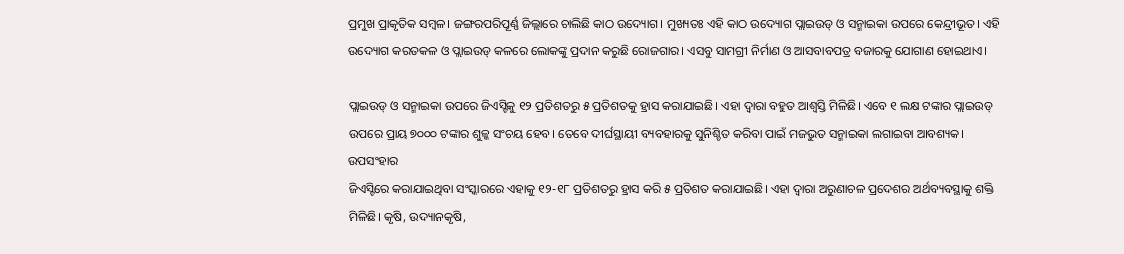ପ୍ରମୁଖ ପ୍ରାକୃତିକ ସମ୍ବଳ। ଜଙ୍ଗରପରିପୂର୍ଣ୍ଣ ଜିଲ୍ଲାରେ ଚାଲିଛି କାଠ ଉଦ୍ୟୋଗ। ମୁଖ୍ୟତଃ ଏହି କାଠ ଉଦ୍ୟୋଗ ପ୍ଲାଇଉଡ୍ ଓ ସନ୍ମାଇକା ଉପରେ କେନ୍ଦ୍ରୀଭୂତ। ଏହି ଉଦ୍ୟୋଗ କରତକଳ ଓ ପ୍ଲାଇଉଡ୍ କଳରେ ଲୋକଙ୍କୁ ପ୍ରଦାନ କରୁଛି ରୋଜଗାର। ଏସବୁ ସାମଗ୍ରୀ ନିର୍ମାଣ ଓ ଆସବାବପତ୍ର ବଜାରକୁ ଯୋଗାଣ ହୋଇଥାଏ।

ପ୍ଲାଇଉଡ୍ ଓ ସନ୍ମାଇକା ଉପରେ ଜିଏସ୍ଟିକୁ ୧୨ ପ୍ରତିଶତରୁ ୫ ପ୍ରତିଶତକୁ ହ୍ରାସ କରାଯାଇଛି। ଏହା ଦ୍ୱାରା ବହୁତ ଆଶ୍ୱସ୍ତି ମିଳିଛି। ଏବେ ୧ ଲକ୍ଷ ଟଙ୍କାର ପ୍ଲାଇଉଡ୍ ଉପରେ ପ୍ରାୟ ୭୦୦୦ ଟଙ୍କାର ଶୁଳ୍କ ସଂଚୟ ହେବ। ତେବେ ଦୀର୍ଘସ୍ଥାୟୀ ବ୍ୟବହାରକୁ ସୁନିଶ୍ଚିତ କରିବା ପାଇଁ ମଜଭୁତ ସନ୍ମାଇକା ଲଗାଇବା ଆବଶ୍ୟକ।
ଉପସଂହାର
ଜିଏସ୍ଟିରେ କରାଯାଇଥିବା ସଂସ୍କାରରେ ଏହାକୁ ୧୨-୧୮ ପ୍ରତିଶତରୁ ହ୍ରାସ କରି ୫ ପ୍ରତିଶତ କରାଯାଇଛି। ଏହା ଦ୍ୱାରା ଅରୁଣାଚଳ ପ୍ରଦେଶର ଅର୍ଥବ୍ୟବସ୍ଥାକୁ ଶକ୍ତି ମିଳିଛି। କୃଷି, ଉଦ୍ୟାନକୃଷି,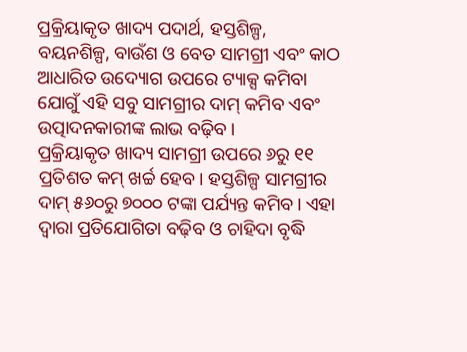ପ୍ରକ୍ରିୟାକୃତ ଖାଦ୍ୟ ପଦାର୍ଥ, ହସ୍ତଶିଳ୍ପ, ବୟନଶିଳ୍ପ, ବାଉଁଶ ଓ ବେତ ସାମଗ୍ରୀ ଏବଂ କାଠ ଆଧାରିତ ଉଦ୍ୟୋଗ ଉପରେ ଟ୍ୟାକ୍ସ କମିବା ଯୋଗୁଁ ଏହି ସବୁ ସାମଗ୍ରୀର ଦାମ୍ କମିବ ଏବଂ ଉତ୍ପାଦନକାରୀଙ୍କ ଲାଭ ବଢ଼ିବ।
ପ୍ରକ୍ରିୟାକୃତ ଖାଦ୍ୟ ସାମଗ୍ରୀ ଉପରେ ୬ରୁ ୧୧ ପ୍ରତିଶତ କମ୍ ଖର୍ଚ୍ଚ ହେବ। ହସ୍ତଶିଳ୍ପ ସାମଗ୍ରୀର ଦାମ୍ ୫୬୦ରୁ ୭୦୦୦ ଟଙ୍କା ପର୍ଯ୍ୟନ୍ତ କମିବ। ଏହା ଦ୍ୱାରା ପ୍ରତିଯୋଗିତା ବଢ଼ିବ ଓ ଚାହିଦା ବୃଦ୍ଧି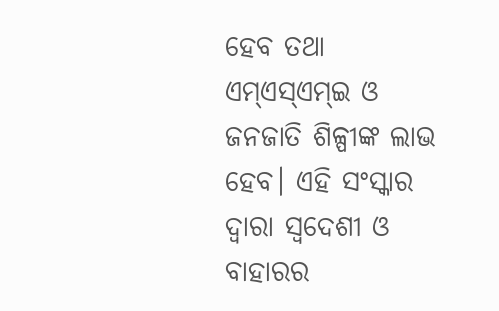ହେବ ତଥା ଏମ୍ଏସ୍ଏମ୍ଇ ଓ ଜନଜାତି ଶିଳ୍ପୀଙ୍କ ଲାଭ ହେବ। ଏହି ସଂସ୍କାର ଦ୍ୱାରା ସ୍ୱଦେଶୀ ଓ ବାହାରର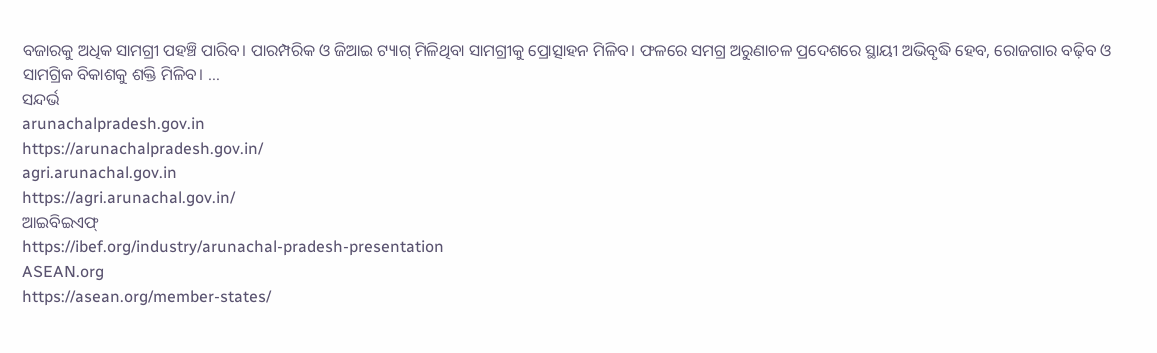ବଜାରକୁ ଅଧିକ ସାମଗ୍ରୀ ପହଞ୍ଚି ପାରିବ। ପାରମ୍ପରିକ ଓ ଜିଆଇ ଟ୍ୟାଗ୍ ମିଳିଥିବା ସାମଗ୍ରୀକୁ ପ୍ରୋତ୍ସାହନ ମିଳିବ। ଫଳରେ ସମଗ୍ର ଅରୁଣାଚଳ ପ୍ରଦେଶରେ ସ୍ଥାୟୀ ଅଭିବୃଦ୍ଧି ହେବ, ରୋଜଗାର ବଢ଼ିବ ଓ ସାମଗ୍ରିକ ବିକାଶକୁ ଶକ୍ତି ମିଳିବ। …
ସନ୍ଦର୍ଭ
arunachalpradesh.gov.in
https://arunachalpradesh.gov.in/
agri.arunachal.gov.in
https://agri.arunachal.gov.in/
ଆଇବିଇଏଫ୍
https://ibef.org/industry/arunachal-pradesh-presentation
ASEAN.org
https://asean.org/member-states/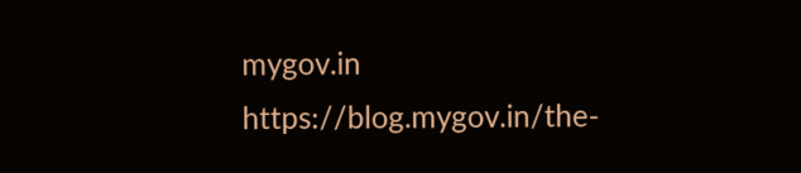mygov.in
https://blog.mygov.in/the-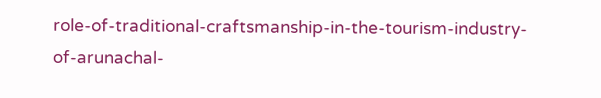role-of-traditional-craftsmanship-in-the-tourism-industry-of-arunachal-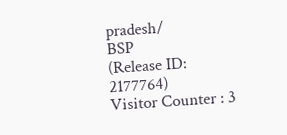pradesh/
BSP
(Release ID: 2177764)
Visitor Counter : 3